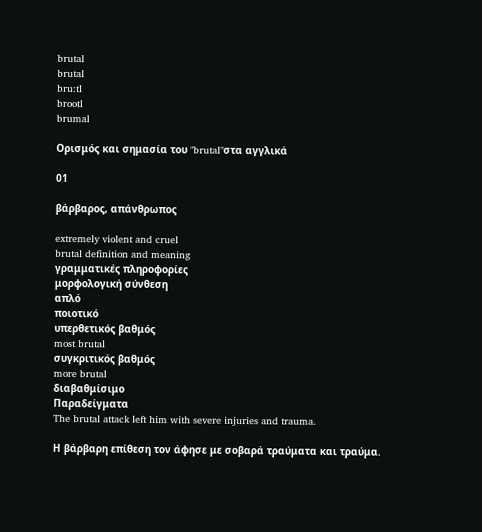brutal
brutal
bru:tl
brootl
brumal

Ορισμός και σημασία του "brutal"στα αγγλικά

01

βάρβαρος, απάνθρωπος

extremely violent and cruel
brutal definition and meaning
γραμματικές πληροφορίες
μορφολογική σύνθεση
απλό
ποιοτικό
υπερθετικός βαθμός
most brutal
συγκριτικός βαθμός
more brutal
διαβαθμίσιμο
Παραδείγματα
The brutal attack left him with severe injuries and trauma.

Η βάρβαρη επίθεση τον άφησε με σοβαρά τραύματα και τραύμα.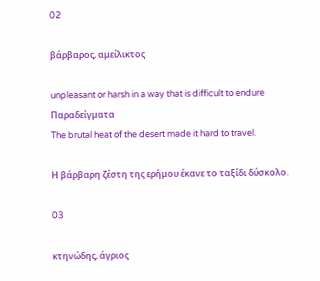02

βάρβαρος, αμείλικτος

unpleasant or harsh in a way that is difficult to endure
Παραδείγματα
The brutal heat of the desert made it hard to travel.

Η βάρβαρη ζέστη της ερήμου έκανε το ταξίδι δύσκολο.

03

κτηνώδης, άγριος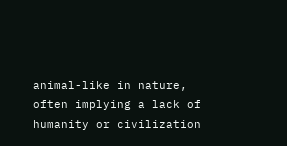animal-like in nature, often implying a lack of humanity or civilization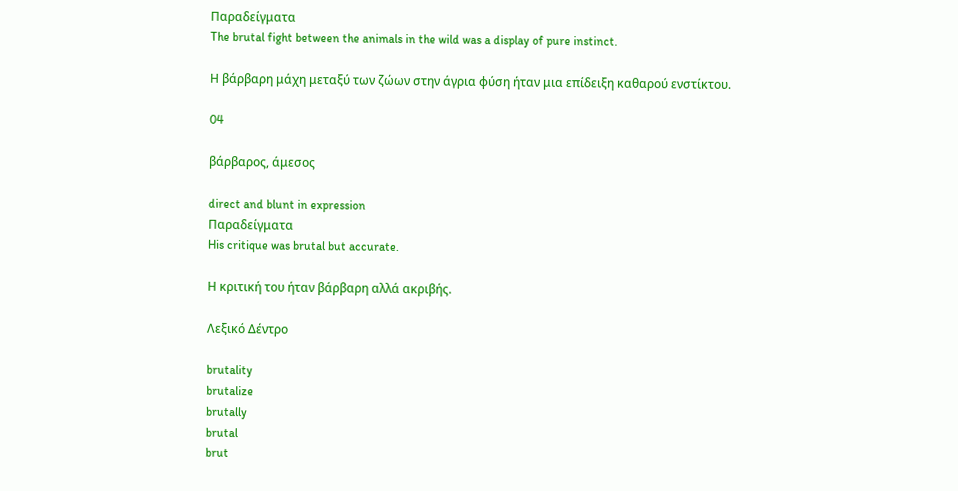Παραδείγματα
The brutal fight between the animals in the wild was a display of pure instinct.

Η βάρβαρη μάχη μεταξύ των ζώων στην άγρια φύση ήταν μια επίδειξη καθαρού ενστίκτου.

04

βάρβαρος, άμεσος

direct and blunt in expression
Παραδείγματα
His critique was brutal but accurate.

Η κριτική του ήταν βάρβαρη αλλά ακριβής.

Λεξικό Δέντρο

brutality
brutalize
brutally
brutal
brut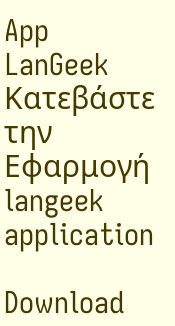App
LanGeek
Κατεβάστε την Εφαρμογή
langeek application

Download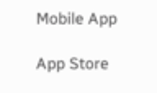Mobile App

App Store